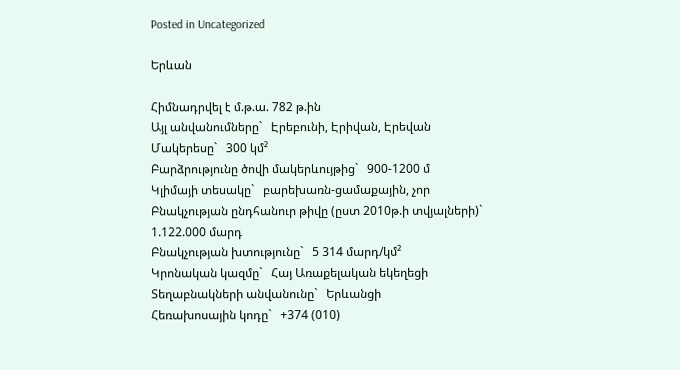Posted in Uncategorized

Երևան

Հիմնադրվել է մ.թ.ա. 782 թ.ին
Այլ անվանումները`   Էրեբունի, Էրիվան, Էրեվան
Մակերեսը`   300 կմ²
Բարձրությունը ծովի մակերևույթից`   900-1200 մ
Կլիմայի տեսակը`   բարեխառն-ցամաքային, չոր
Բնակչության ընդհանուր թիվը (ըստ 2010թ.ի տվյալների)`   1.122.000 մարդ
Բնակչության խտությունը`   5 314 մարդ/կմ²
Կրոնական կազմը`   Հայ Առաքելական եկեղեցի
Տեղաբնակների անվանունը`   Երևանցի
Հեռախոսային կոդը`   +374 (010)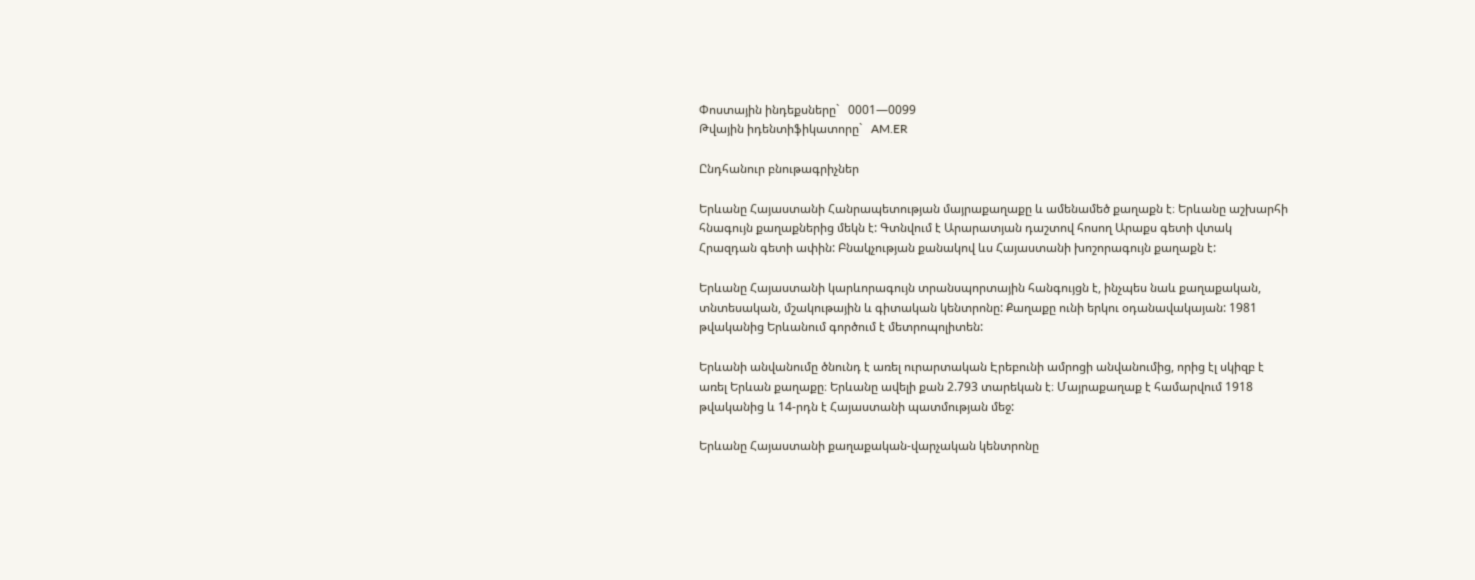Փոստային ինդեքսները`   0001—0099
Թվային իդենտիֆիկատորը`   AM.ER

Ընդհանուր բնութագրիչներ

Երևանը Հայաստանի Հանրապետության մայրաքաղաքը և ամենամեծ քաղաքն է։ Երևանը աշխարհի հնագույն քաղաքներից մեկն է: Գտնվում է Արարատյան դաշտով հոսող Արաքս գետի վտակ Հրազդան գետի ափին: Բնակչության քանակով ևս Հայաստանի խոշորագույն քաղաքն է:

Երևանը Հայաստանի կարևորագույն տրանսպորտային հանգույցն է, ինչպես նաև քաղաքական, տնտեսական, մշակութային և գիտական կենտրոնը: Քաղաքը ունի երկու օդանավակայան: 1981 թվականից Երևանում գործում է մետրոպոլիտեն:

Երևանի անվանումը ծնունդ է առել ուրարտական Էրեբունի ամրոցի անվանումից, որից էլ սկիզբ է առել Երևան քաղաքը։ Երևանը ավելի քան 2.793 տարեկան է։ Մայրաքաղաք է համարվում 1918 թվականից և 14-րդն է Հայաստանի պատմության մեջ:

Երևանը Հայաստանի քաղաքական-վարչական կենտրոնը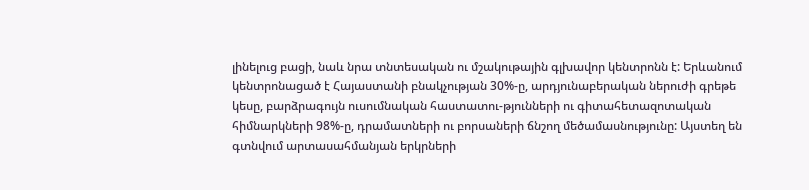լինելուց բացի, նաև նրա տնտեսական ու մշակութային գլխավոր կենտրոնն է: Երևանում կենտրոնացած է Հայաստանի բնակչության 30%-ը, արդյունաբերական ներուժի գրեթե կեսը, բարձրագույն ուսումնական հաստատու-թյունների ու գիտահետազոտական հիմնարկների 98%-ը, դրամատների ու բորսաների ճնշող մեծամասնությունը: Այստեղ են գտնվում արտասահմանյան երկրների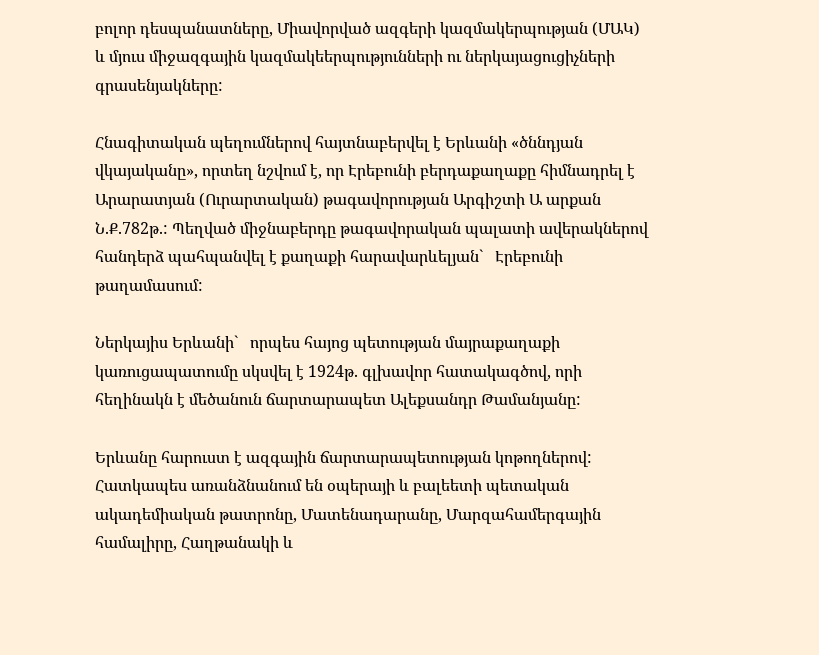բոլոր դեսպանատները, Միավորված ազգերի կազմակերպության (ՄԱԿ) և մյուս միջազգային կազմակեերպությունների ու ներկայացուցիչների գրասենյակները:

Հնագիտական պեղումներով հայտնաբերվել է Երևանի «ծննդյան վկայականը», որտեղ նշվում է, որ Էրեբունի բերդաքաղաքը հիմնադրել է Արարատյան (Ուրարտական) թագավորության Արգիշտի Ա արքան Ն.Ք.782թ.: Պեղված միջնաբերդը թագավորական պալատի ավերակներով հանդերձ պահպանվել է քաղաքի հարավարևելյան`   Էրեբունի թաղամասում:

Ներկայիս Երևանի`   որպես հայոց պետության մայրաքաղաքի կառուցապատումը սկսվել է 1924թ. գլխավոր հատակագծով, որի հեղինակն է մեծանուն ճարտարապետ Ալեքսանդր Թամանյանը:

Երևանը հարուստ է ազգային ճարտարապետության կոթողներով: Հատկապես առանձնանում են օպերայի և բալեետի պետական ակադեմիական թատրոնը, Մատենադարանը, Մարզահամերգային համալիրը, Հաղթանակի և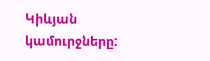Կիևյան կամուրջները: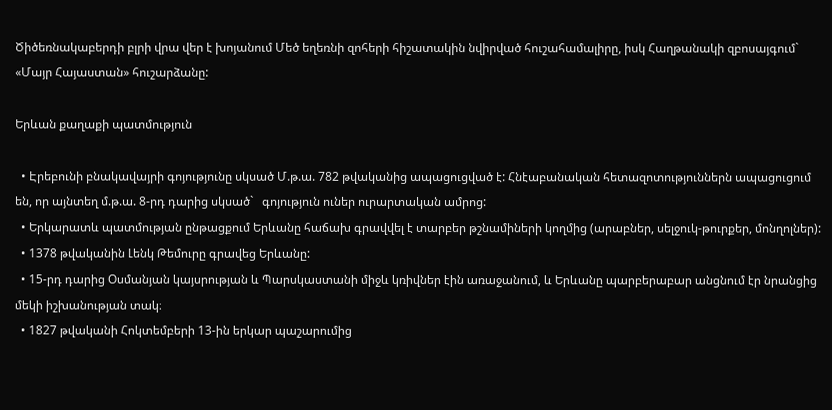Ծիծեռնակաբերդի բլրի վրա վեր է խոյանում Մեծ եղեռնի զոհերի հիշատակին նվիրված հուշահամալիրը, իսկ Հաղթանակի զբոսայգում`   «Մայր Հայաստան» հուշարձանը:

Երևան քաղաքի պատմություն

  • Էրեբունի բնակավայրի գոյությունը սկսած Մ.թ.ա. 782 թվականից ապացուցված է: Հնէաբանական հետազոտություններն ապացուցում են, որ այնտեղ մ.թ.ա. 8-րդ դարից սկսած`   գոյություն ուներ ուրարտական ամրոց:
  • Երկարատև պատմության ընթացքում Երևանը հաճախ գրավվել է տարբեր թշնամիների կողմից (արաբներ, սելջուկ-թուրքեր, մոնղոլներ):
  • 1378 թվականին Լենկ Թեմուրը գրավեց Երևանը:
  • 15-րդ դարից Օսմանյան կայսրության և Պարսկաստանի միջև կռիվներ էին առաջանում, և Երևանը պարբերաբար անցնում էր նրանցից մեկի իշխանության տակ։
  • 1827 թվականի Հոկտեմբերի 13-ին երկար պաշարումից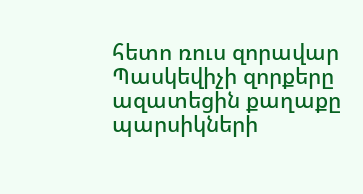հետո ռուս զորավար Պասկեվիչի զորքերը ազատեցին քաղաքը պարսիկների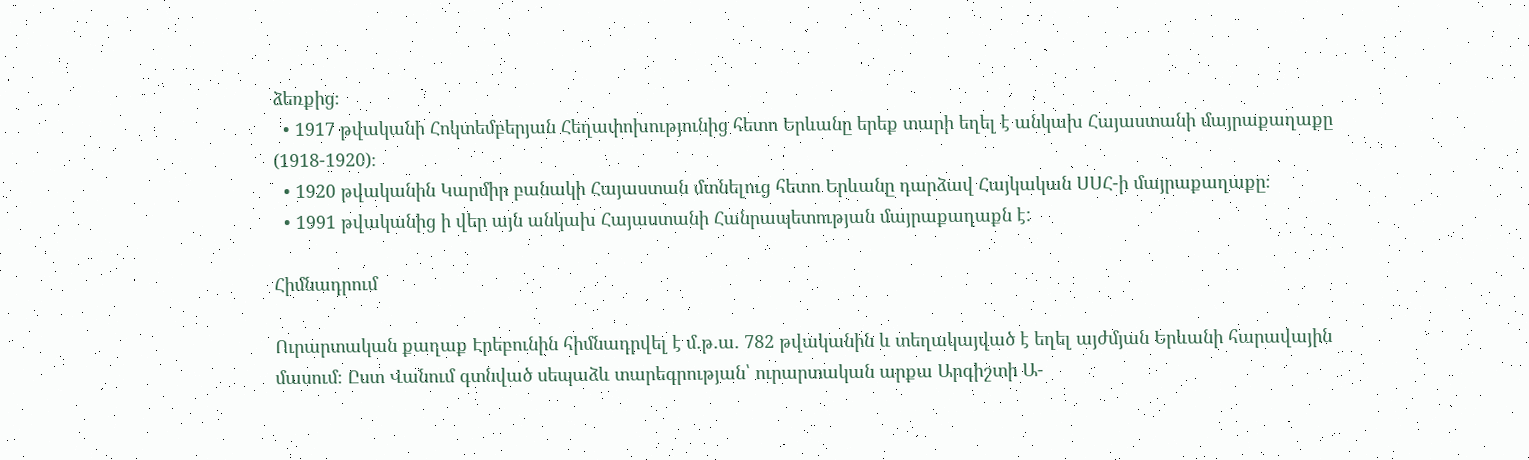ձեռքից։
  • 1917 թվականի Հոկտեմբերյան Հեղափոխությունից հետո Երևանը երեք տարի եղել է անկախ Հայաստանի մայրաքաղաքը (1918-1920)։
  • 1920 թվականին Կարմիր բանակի Հայաստան մտնելուց հետո Երևանը դարձավ Հայկական ՍՍՀ-ի մայրաքաղաքը։
  • 1991 թվականից ի վեր այն անկախ Հայաստանի Հանրապետության մայրաքաղաքն է:

Հիմնադրում

Ուրարտական քաղաք Էրեբունին հիմնադրվել է մ․թ․ա․ 782 թվականին և տեղակայված է եղել այժմյան Երևանի հարավային մասում։ Ըստ Վանում գտնված սեպաձև տարեգրության՝ ուրարտական արքա Արգիշտի Ա-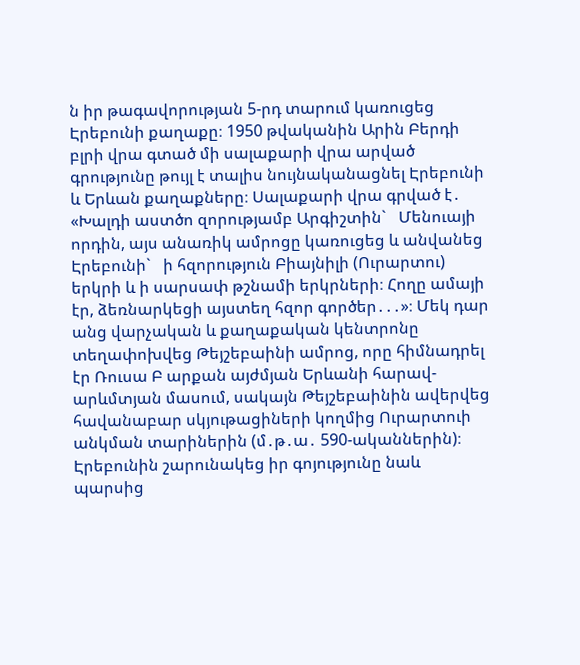ն իր թագավորության 5-րդ տարում կառուցեց Էրեբունի քաղաքը։ 1950 թվականին Արին Բերդի բլրի վրա գտած մի սալաքարի վրա արված գրությունը թույլ է տալիս նույնականացնել Էրեբունի և Երևան քաղաքները։ Սալաքարի վրա գրված է․ «Խալդի աստծո զորությամբ Արգիշտին`   Մենուայի որդին, այս անառիկ ամրոցը կառուցեց և անվանեց Էրեբունի`   ի հզորություն Բիայնիլի (Ուրարտու) երկրի և ի սարսափ թշնամի երկրների։ Հողը ամայի էր, ձեռնարկեցի այստեղ հզոր գործեր․․․»։ Մեկ դար անց վարչական և քաղաքական կենտրոնը տեղափոխվեց Թեյշեբաինի ամրոց, որը հիմնադրել էր Ռուսա Բ արքան այժմյան Երևանի հարավ-արևմտյան մասում, սակայն Թեյշեբաինին ավերվեց հավանաբար սկյութացիների կողմից Ուրարտուի անկման տարիներին (մ․թ․ա․ 590-ականներին)։ Էրեբունին շարունակեց իր գոյությունը նաև պարսից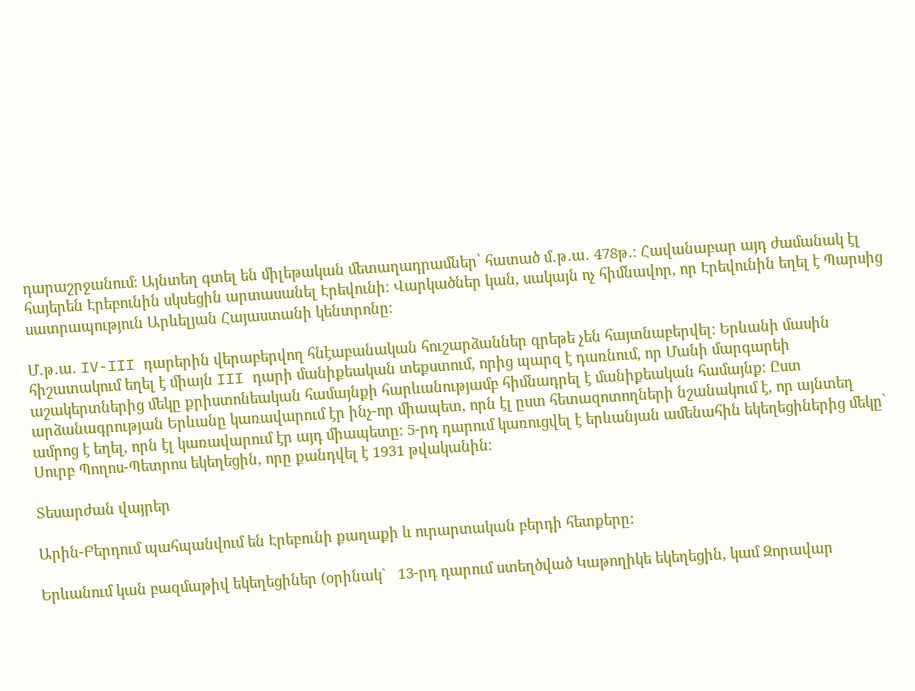դարաշրջանում։ Այնտեղ գտել են միլեթական մետաղադրամներ՝ հատած մ․թ․ա․ 478թ․։ Հավանաբար այդ ժամանակ էլ հայերեն Էրեբունին սկսեցին արտասանել Էրեվունի։ Վարկածներ կան, սակայն ոչ հիմնավոր, որ Էրեվունին եղել է Պարսից սատրապություն Արևելյան Հայաստանի կենտրոնը։

Մ․թ․ա․ IV-III դարերին վերաբերվող հնէաբանական հուշարձաններ գրեթե չեն հայտնաբերվել։ Երևանի մասին հիշատակում եղել է միայն III դարի մանիքեական տեքստում, որից պարզ է դառնում, որ Մանի մարգարեի աշակերտներից մեկը քրիստոնեական համայնքի հարևանությամբ հիմնադրել է մանիքեական համայնք։ Ըստ արձանագրության Երևանը կառավարում էր ինչ-որ միապետ, որն էլ ըստ հետազոտողների նշանակում է, որ այնտեղ ամրոց է եղել, որն էլ կառավարում էր այդ միապետը։ 5-րդ դարում կառուցվել է երևանյան ամենահին եկեղեցիներից մեկը՝ Սուրբ Պողոս-Պետրոս եկեղեցին, որը քանդվել է 1931 թվականին։

Տեսարժան վայրեր

Արին-Բերդում պահպանվում են Էրեբունի քաղաքի և ուրարտական բերդի հետքերը:

Երևանում կան բազմաթիվ եկեղեցիներ (օրինակ`   13-րդ դարում ստեղծված Կաթողիկե եկեղեցին, կամ Զորավար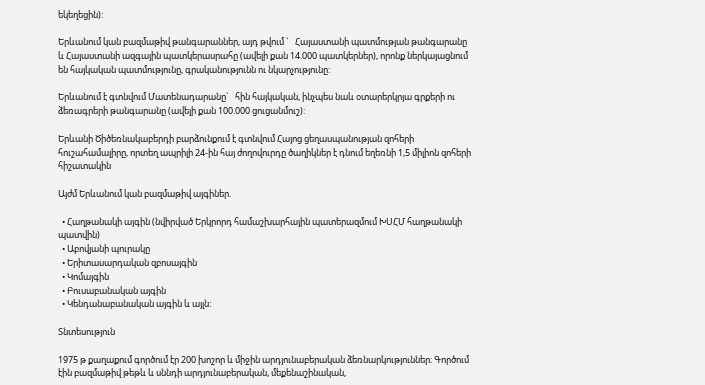եկեղեցին):

Երևանում կան բազմաթիվ թանգարաններ, այդ թվում `   Հայաստանի պատմության թանգարանը և Հայաստանի ազգային պատկերասրահը (ավելի քան 14.000 պատկերներ), որոնք ներկայացնում են հայկական պատմությունը, գրականությունն ու նկարչությունը:

Երևանում է գտնվում Մատենադարանը`   հին հայկական, ինչպես նաև օտարերկրյա գրքերի ու ձեռագրերի թանգարանը (ավելի քան 100.000 ցուցանմուշ):

Երևանի Ծիծեռնակաբերդի բարձունքում է գտնվում Հայոց ցեղասպանության զոհերի հուշահամալիրը, որտեղ ապրիլի 24-ին հայ ժողովուրդը ծաղիկներ է դնում եղեռնի 1,5 միլիոն զոհերի հիշատակին

Այժմ Երևանում կան բազմաթիվ այգիներ.

  • Հաղթանակի այգին (նվիրված Երկրորդ համաշխարհային պատերազմում ԽՍՀՄ հաղթանակի պատվին)
  • Աբովյանի պուրակը
  • Երիտասարդական զբոսայգին
  • Կոմայգին
  • Բուսաբանական այգին
  • Կենդանաբանական այգին և այլն:

Տնտեսություն

1975 թ քաղաքում գործում էր 200 խոշոր և միջին արդյունաբերական ձեռնարկություններ։ Գործում էին բազմաթիվ թեթև և սննդի արդյունաբերական, մեքենաշինական,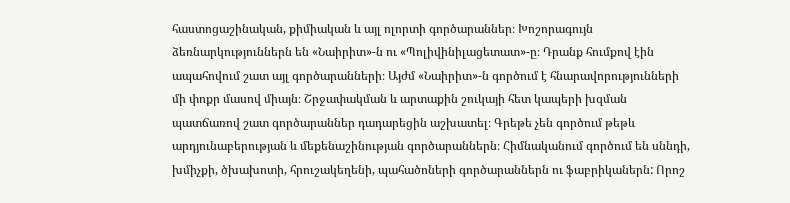հաստոցաշինական, քիմիական և այլ ոլորտի գործարաններ։ Խոշորագույն ձեռնարկություններն են «Նաիրիտ»-ն ու «Պոլիվինիլացետատ»-ը։ Դրանք հումքով էին ապահովում շատ այլ գործարանների։ Այժմ «Նաիրիտ»-ն գործում է հնարավորությունների մի փոքր մասով միայն։ Շրջափակման և արտաքին շուկայի հետ կապերի խզման պատճառով շատ գործարաններ դադարեցին աշխատել։ Գրեթե չեն գործում թեթև արդյունաբերության և մեքենաշինության գործարաններն։ Հիմնականում գործում են սննդի, խմիչքի, ծխախոտի, հրուշակեղենի, պահածոների գործարաններն ու ֆաբրիկաներն: Որոշ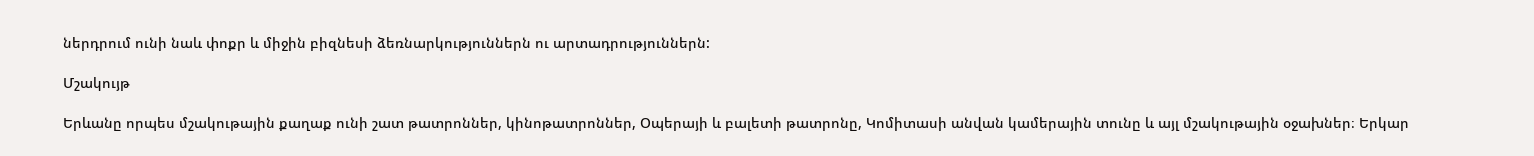ներդրում ունի նաև փոքր և միջին բիզնեսի ձեռնարկություններն ու արտադրություններն:

Մշակույթ

Երևանը որպես մշակութային քաղաք ունի շատ թատրոններ, կինոթատրոններ, Օպերայի և բալետի թատրոնը, Կոմիտասի անվան կամերային տունը և այլ մշակութային օջախներ։ Երկար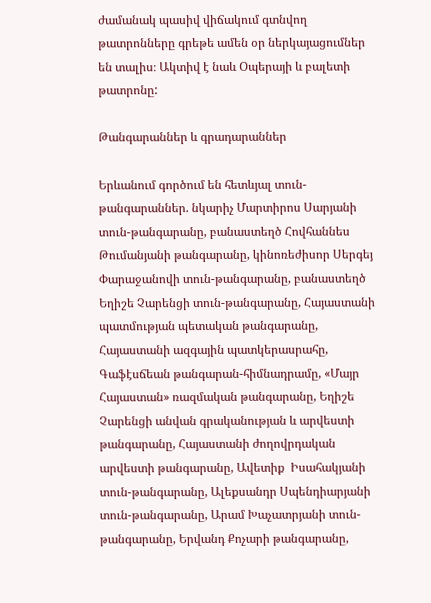ժամանակ պասիվ վիճակում գտնվող թատրոնները գրեթե ամեն օր ներկայացումներ են տալիս։ Ակտիվ է նաև Օպերայի և բալետի թատրոնը:

Թանգարաններ և գրադարաններ

Երևանում գործում են հետևյալ տուն-թանգարաններ. նկարիչ Մարտիրոս Սարյանի տուն-թանգարանը, բանաստեղծ Հովհաննես Թումանյանի թանգարանը, կինոռեժիսոր Սերգեյ Փարաջանովի տուն-թանգարանը, բանաստեղծ Եղիշե Չարենցի տուն-թանգարանը, Հայաստանի պատմության պետական թանգարանը, Հայաստանի ազգային պատկերասրահը, Գաֆէսճեան թանգարան-հիմնադրամը, «Մայր Հայաստան» ռազմական թանգարանը, Եղիշե Չարենցի անվան գրականության և արվեստի թանգարանը, Հայաստանի ժողովրդական արվեստի թանգարանը, Ավետիք  Իսահակյանի  տուն-թանգարանը, Ալեքսանդր Սպենդիարյանի տուն-թանգարանը, Արամ Խաչատրյանի տուն-թանգարանը, Երվանդ Քոչարի թանգարանը,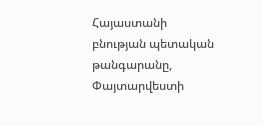Հայաստանի բնության պետական թանգարանը, Փայտարվեստի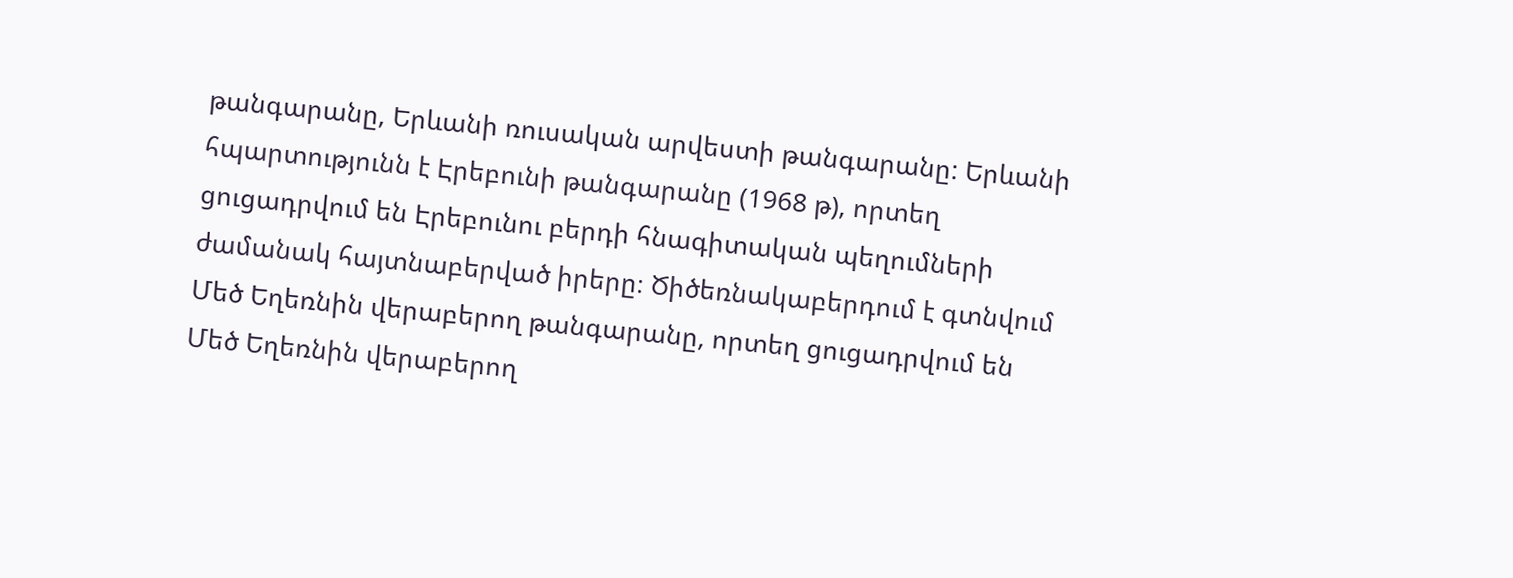թանգարանը, Երևանի ռուսական արվեստի թանգարանը: Երևանի հպարտությունն է Էրեբունի թանգարանը (1968 թ), որտեղ ցուցադրվում են Էրեբունու բերդի հնագիտական պեղումների ժամանակ հայտնաբերված իրերը։ Ծիծեռնակաբերդում է գտնվում Մեծ Եղեռնին վերաբերող թանգարանը, որտեղ ցուցադրվում են Մեծ Եղեռնին վերաբերող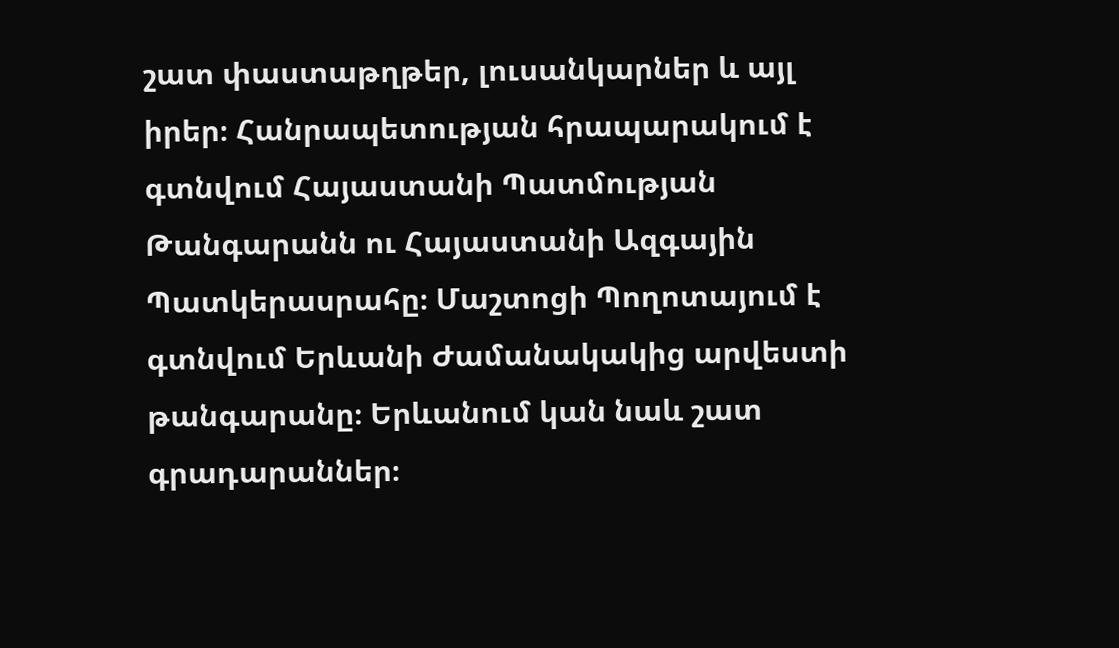շատ փաստաթղթեր, լուսանկարներ և այլ իրեր։ Հանրապետության հրապարակում է գտնվում Հայաստանի Պատմության Թանգարանն ու Հայաստանի Ազգային Պատկերասրահը։ Մաշտոցի Պողոտայում է գտնվում Երևանի Ժամանակակից արվեստի թանգարանը։ Երևանում կան նաև շատ գրադարաններ։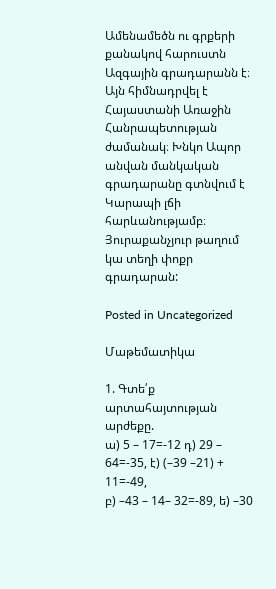Ամենամեծն ու գրքերի քանակով հարուստն Ազգային գրադարանն է։ Այն հիմնադրվել է Հայաստանի Առաջին Հանրապետության ժամանակ։ Խնկո Ապոր անվան մանկական գրադարանը գտնվում է Կարապի լճի հարևանությամբ։ Յուրաքանչյուր թաղում կա տեղի փոքր գրադարան:

Posted in Uncategorized

Մաթեմատիկա

1. Գտե՛ք արտահայտության արժեքը.
ա) 5 – 17=-12 դ) 29 – 64=-35, է) (–39 –21) + 11=-49,
բ) –43 – 14– 32=-89, ե) –30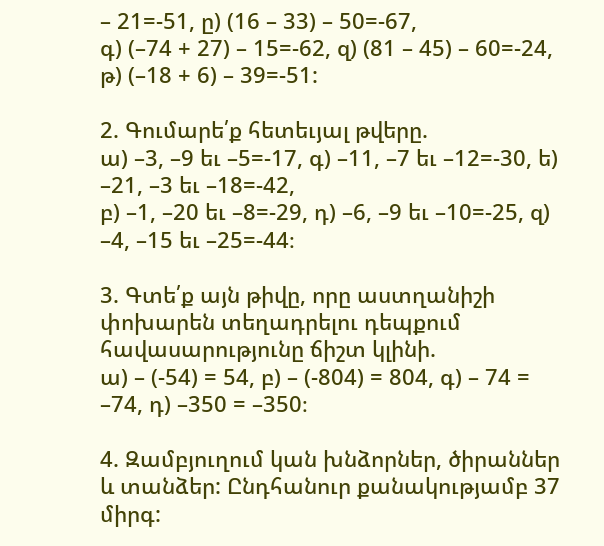– 21=-51, ը) (16 – 33) – 50=-67,
գ) (–74 + 27) – 15=-62, զ) (81 – 45) – 60=-24, թ) (–18 + 6) – 39=-51:

2. Գումարե՛ք հետեւյալ թվերը.
ա) –3, –9 եւ –5=-17, գ) –11, –7 եւ –12=-30, ե) –21, –3 եւ –18=-42,
բ) –1, –20 եւ –8=-29, դ) –6, –9 եւ –10=-25, զ) –4, –15 եւ –25=-44։

3. Գտե՛ք այն թիվը, որը աստղանիշի փոխարեն տեղադրելու դեպքում հավասարությունը ճիշտ կլինի.
ա) – (-54) = 54, բ) – (-804) = 804, գ) – 74 = –74, դ) –350 = –350։

4. Զամբյուղում կան խնձորներ, ծիրաններ և տանձեր: Ընդհանուր քանակությամբ 37
միրգ: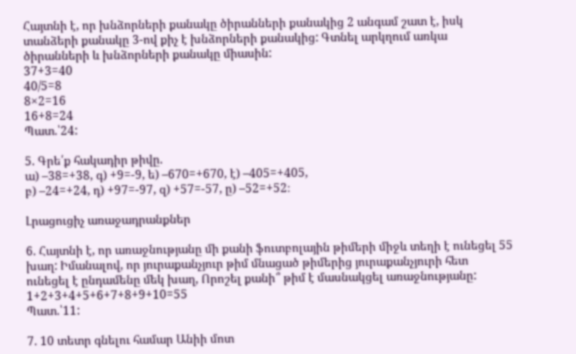Հայտնի է, որ խնձորների քանակը ծիրանների քանակից 2 անգամ շատ է, իսկ
տանձերի քանակը 3-ով քիչ է խնձորների քանակից: Գտնել արկղում առկա
ծիրանների և խնձորների քանակը միասին:
37+3=40
40/5=8
8×2=16
16+8=24
Պատ.՝24:

5. Գրե՛ք հակադիր թիվը.
ա) –38=+38, գ) +9=-9, ե) –670=+670, է) –405=+405,
բ) –24=+24, դ) +97=-97, զ) +57=-57, ը) –52=+52։

Լրացուցիչ առաջադրանքներ

6. Հայտնի է, որ առաջնությանը մի քանի ֆուտբոլային թիմերի միջև տեղի է ունեցել 55
խաղ: Իմանալով, որ յուրաքանչյուր թիմ մնացած թիմերից յուրաքանչյուրի հետ
ունեցել է ընդամենը մեկ խաղ, Որոշել քանի՞ թիմ է մասնակցել առաջնությանը:
1+2+3+4+5+6+7+8+9+10=55
Պատ.՝11:

7. 10 տետր գնելու համար Անիի մոտ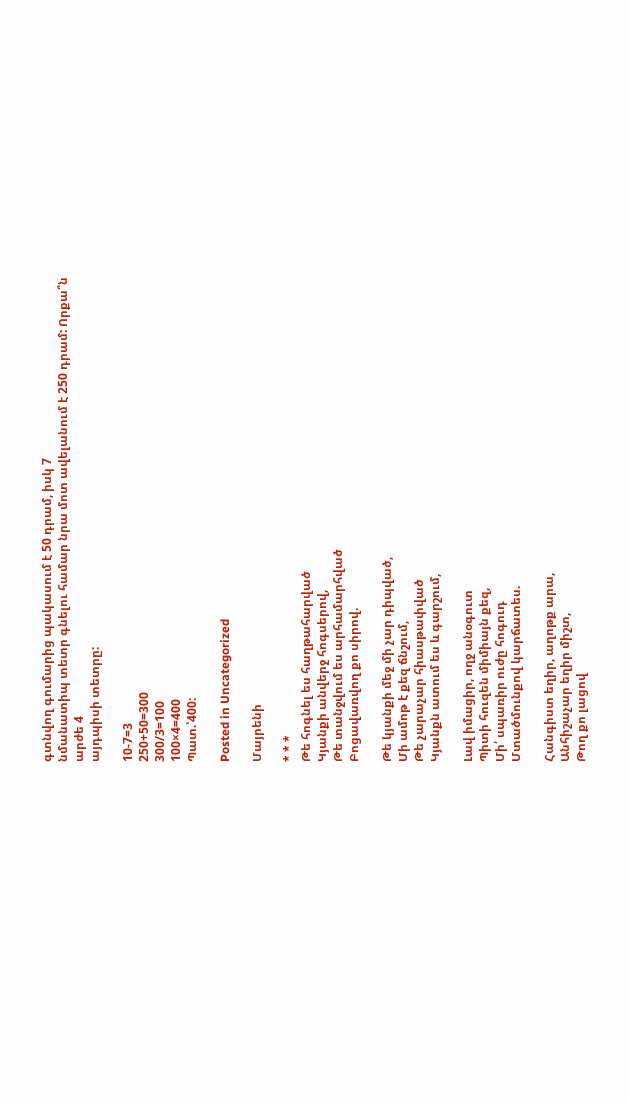գտնվող գումարից պակասում է 50 դրամ, իսկ 7
նմանատիպ տետր գնելու համար նրա մոտ ավելանում է 250 դրամ: Որքա՞ն արժե 4
այդպիսի տետրը:

10-7=3
250+50=300
300/3=100
100×4=400
Պատ.՝400:

Posted in Uncategorized

Մայրենի

* * *
Թե հոգնել ես հաղթահարված
Կյանքի անվերջ հոգսերով,
Թե տանջվում ես արհամարհված
Բոցավառվող քո սիրով.

Թե կյանքի մեջ մի չար դիպված,
Մի ամոթ է քեզ ճնշում,
Թե չարաչար հիասթափված
Կյանքն ատում ես և գարշում,

Լավ իմացիր, ողջ անօգուտ
Պիտի հուզեն միմիայն քեզ,
Մի՛ սպառիր ուժը հոգուդ
Մտածմունքով կարճատես.

Հանգիստ եղիր, աղոթք արա,
Անհիշաչար եղիր միշտ,
Թող քո լացով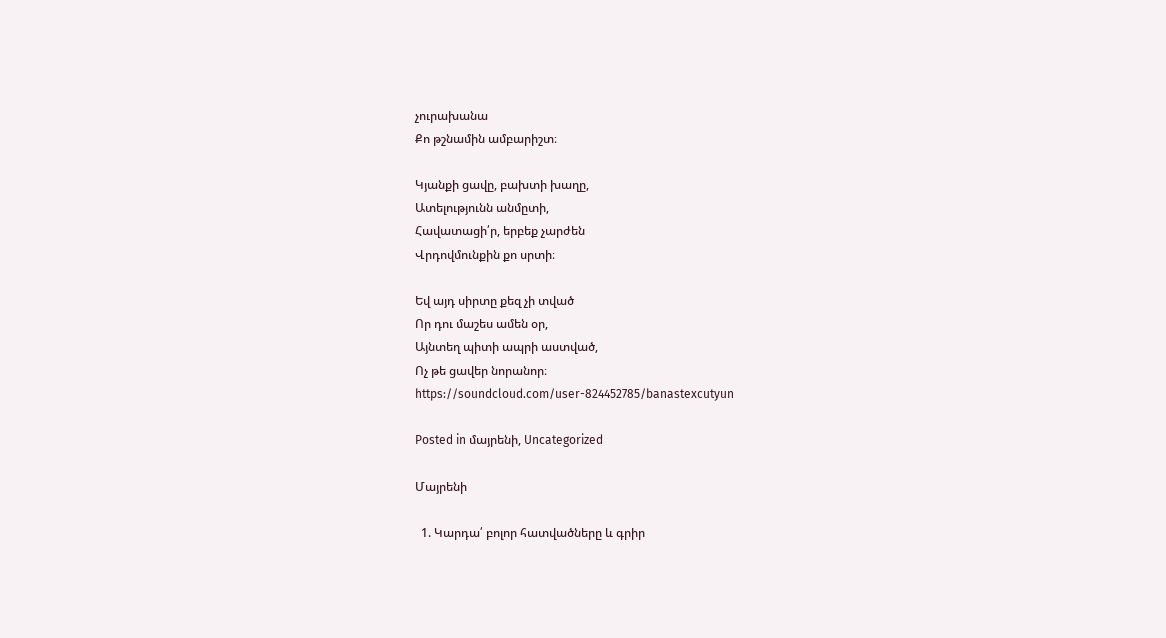չուրախանա
Քո թշնամին ամբարիշտ։

Կյանքի ցավը, բախտի խաղը,
Ատելությունն անմըտի,
Հավատացի՛ր, երբեք չարժեն
Վրդովմունքին քո սրտի։

Եվ այդ սիրտը քեզ չի տված
Որ դու մաշես ամեն օր,
Այնտեղ պիտի ապրի աստված,
Ոչ թե ցավեր նորանոր։
https://soundcloud.com/user-824452785/banastexcutyun

Posted in մայրենի, Uncategorized

Մայրենի

  1. Կարդա՛ բոլոր հատվածները և գրիր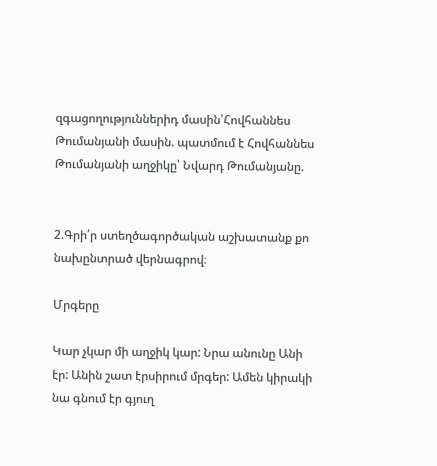զգացողություններիդ մասին՝Հովհաննես Թումանյանի մասին. պատմում է Հովհաննես Թումանյանի աղջիկը՝ Նվարդ Թումանյանը.


2.Գրի՛ր ստեղծագործական աշխատանք քո նախընտրած վերնագրով։

Մրգերը

Կար չկար մի աղջիկ կար: Նրա անունը Անի էր: Անին շատ էրսիրում մրգեր: Ամեն կիրակի նա գնում էր գյուղ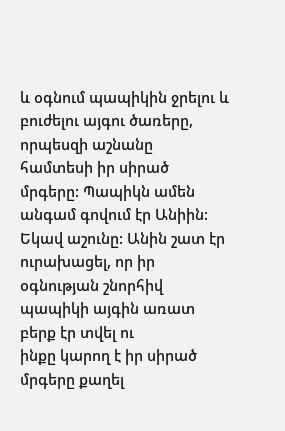և օգնում պապիկին ջրելու և բուժելու այգու ծառերը, որպեսզի աշնանը
համտեսի իր սիրած մրգերը: Պապիկն ամեն անգամ գովում էր Անիին: Եկավ աշունը: Անին շատ էր ուրախացել, որ իր օգնության շնորհիվ պապիկի այգին առատ բերք էր տվել ու
ինքը կարող է իր սիրած մրգերը քաղել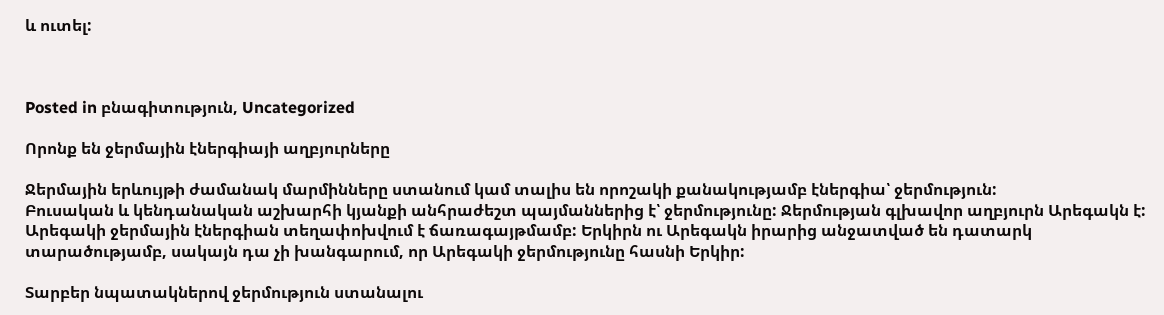և ուտել:



Posted in բնագիտություն, Uncategorized

Որոնք են ջերմային էներգիայի աղբյուրները

Ջերմային երևույթի ժամանակ մարմինները ստանում կամ տալիս են որոշակի քանակությամբ էներգիա՝ ջերմություն:
Բուսական և կենդանական աշխարհի կյանքի անհրաժեշտ պայմաններից է՝ ջերմությունը: Ջերմության գլխավոր աղբյուրն Արեգակն է: Արեգակի ջերմային էներգիան տեղափոխվում է ճառագայթմամբ: Երկիրն ու Արեգակն իրարից անջատված են դատարկ տարածությամբ, սակայն դա չի խանգարում, որ Արեգակի ջերմությունը հասնի Երկիր:

Տարբեր նպատակներով ջերմություն ստանալու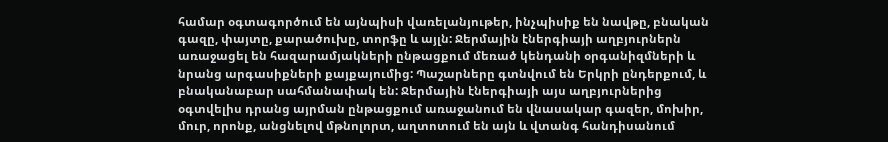համար օգտագործում են այնպիսի վառելանյութեր, ինչպիսիք են նավթը, բնական գազը, փայտը, քարածուխը, տորֆը և այլն: Ջերմային էներգիայի աղբյուրներն առաջացել են հազարամյակների ընթացքում մեռած կենդանի օրգանիզմների և նրանց արգասիքների քայքայումից: Պաշարները գտնվում են Երկրի ընդերքում, և բնականաբար սահմանափակ են: Ջերմային էներգիայի այս աղբյուրներից օգտվելիս դրանց այրման ընթացքում առաջանում են վնասակար գազեր, մոխիր, մուր, որոնք, անցնելով մթնոլորտ, աղտոտում են այն և վտանգ հանդիսանում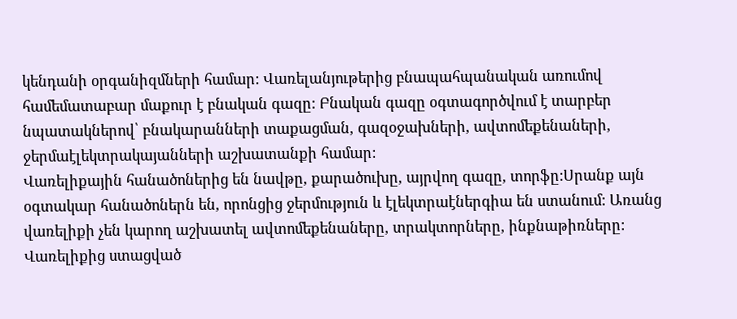կենդանի օրգանիզմների համար: Վառելանյութերից բնապահպանական առումով համեմատաբար մաքուր է բնական գազը: Բնական գազը օգտագործվում է տարբեր նպատակներով՝ բնակարանների տաքացման, գազօջախների, ավտոմեքենաների, ջերմաէլեկտրակայանների աշխատանքի համար:
Վառելիքային հանածոներից են նավթը, քարածուխը, այրվող գազը, տորֆը:Սրանք այն օգտակար հանածոներն են, որոնցից ջերմություն և էլեկտրաէներգիա են ստանում: Առանց վառելիքի չեն կարող աշխատել ավտոմեքենաները, տրակտորները, ինքնաթիռները: Վառելիքից ստացված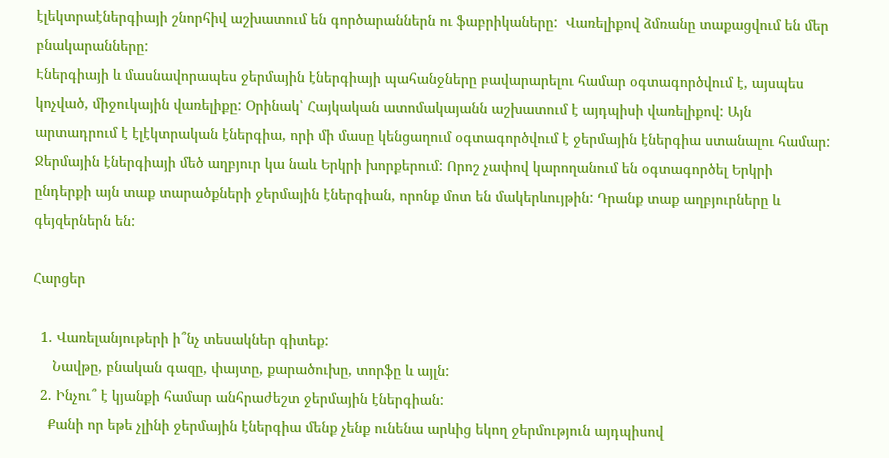էլեկտրաէներգիայի շնորհիվ աշխատում են գործարաններն ու ֆաբրիկաները:  Վառելիքով ձմռանը տաքացվում են մեր բնակարանները:
Էներգիայի և մասնավորապես ջերմային էներգիայի պահանջները բավարարելու համար օգտագործվում է, այսպես կոչված, միջուկային վառելիքը: Օրինակ՝ Հայկական ատոմակայանն աշխատում է այդպիսի վառելիքով: Այն արտադրում է էլէկտրական էներգիա, որի մի մասը կենցաղում օգտագործվում է ջերմային էներգիա ստանալու համար: Ջերմային էներգիայի մեծ աղբյուր կա նաև Երկրի խորքերում: Որոշ չափով կարողանում են օգտագործել Երկրի ընդերքի այն տաք տարածքների ջերմային էներգիան, որոնք մոտ են մակերևույթին: Դրանք տաք աղբյուրները և գեյզերներն են:

Հարցեր

  1. Վառելանյութերի ի՞նչ տեսակներ գիտեք:
     Նավթը, բնական գազը, փայտը, քարածուխը, տորֆը և այլն:
  2. Ինչու՞ է կյանքի համար անհրաժեշտ ջերմային էներգիան:
    Քանի որ եթե չլինի ջերմային էներգիա մենք չենք ունենա արևից եկող ջերմություն այդպիսով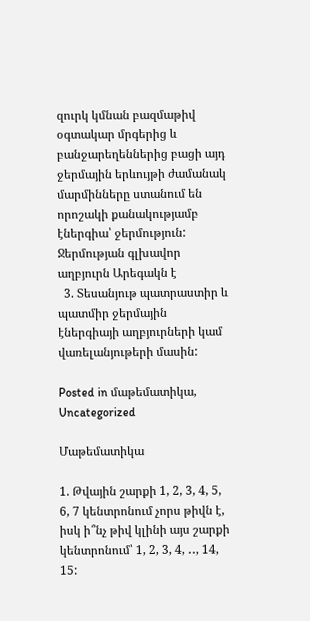զուրկ կմնան բազմաթիվ օգտակար մրգերից և բանջարեղեններից բացի այդ ջերմային երևույթի ժամանակ մարմինները ստանում են որոշակի քանակությամբ էներգիա՝ ջերմություն: Ջերմության գլխավոր աղբյուրն Արեգակն է
  3. Տեսանյութ պատրաստիր և պատմիր ջերմային էներգիայի աղբյուրների կամ վառելանյութերի մասին:

Posted in մաթեմատիկա, Uncategorized

Մաթեմատիկա

1. Թվային շարքի 1, 2, 3, 4, 5, 6, 7 կենտրոնում չորս թիվն է, իսկ ի՞նչ թիվ կլինի այս շարքի կենտրոնում՝ 1, 2, 3, 4, ․․, 14, 15: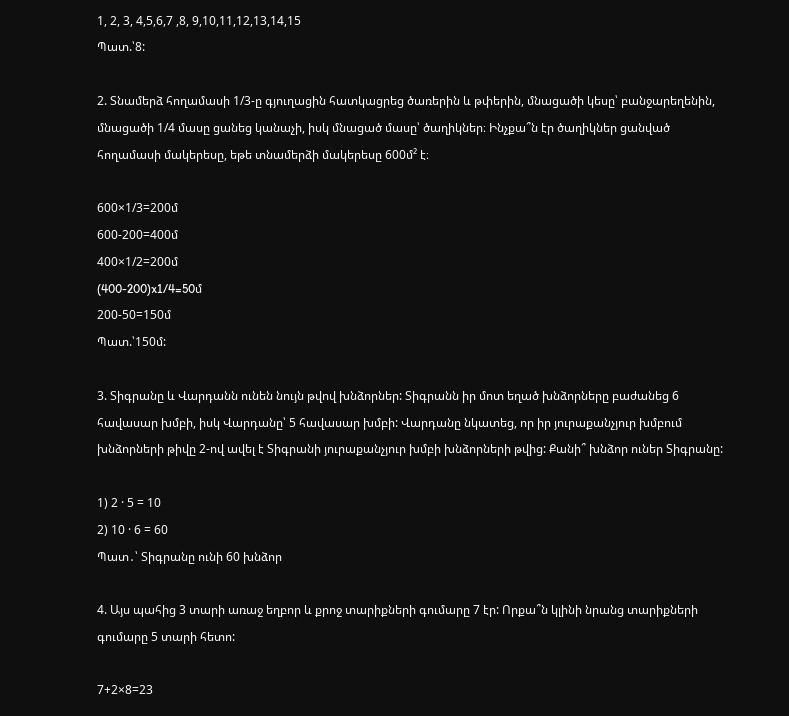1, 2, 3, 4,5,6,7 ,8, 9,10,11,12,13,14,15
Պատ.՝8:

2. Տնամերձ հողամասի 1/3-ը գյուղացին հատկացրեց ծառերին և թփերին, մնացածի կեսը՝ բանջարեղենին, մնացածի 1/4 մասը ցանեց կանաչի, իսկ մնացած մասը՝ ծաղիկներ։ Ինչքա՞ն էր ծաղիկներ ցանված հողամասի մակերեսը, եթե տնամերձի մակերեսը 600մ² է։

600×1/3=200մ
600-200=400մ
400×1/2=200մ
(400-200)x1/4=50մ
200-50=150մ
Պատ.՝150մ:

3. Տիգրանը և Վարդանն ունեն նույն թվով խնձորներ: Տիգրանն իր մոտ եղած խնձորները բաժանեց 6 հավասար խմբի, իսկ Վարդանը՝ 5 հավասար խմբի: Վարդանը նկատեց, որ իր յուրաքանչյուր խմբում խնձորների թիվը 2-ով ավել է Տիգրանի յուրաքանչյուր խմբի խնձորների թվից: Քանի՞ խնձոր ուներ Տիգրանը:

1) 2 · 5 = 10
2) 10 · 6 = 60
Պատ․՝ Տիգրանը ունի 60 խնձոր

4. Այս պահից 3 տարի առաջ եղբոր և քրոջ տարիքների գումարը 7 էր: Որքա՞ն կլինի նրանց տարիքների գումարը 5 տարի հետո:

7+2×8=23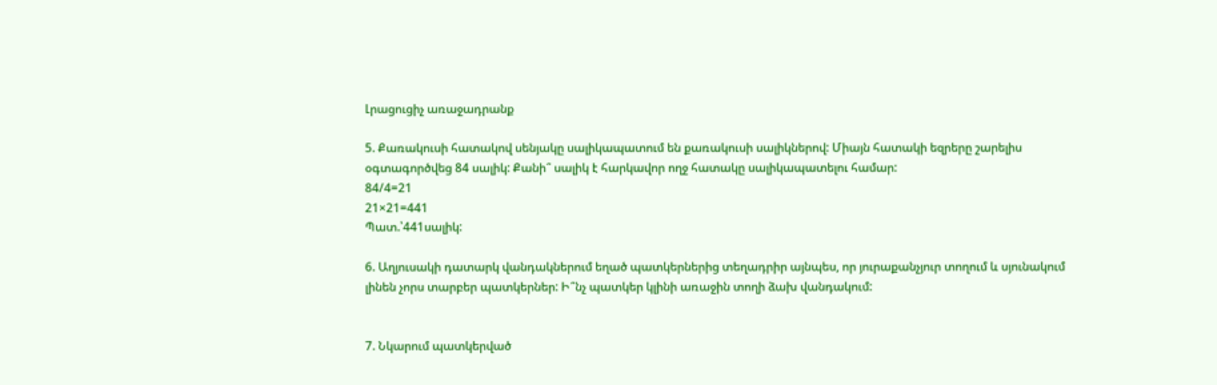Լրացուցիչ առաջադրանք

5. Քառակուսի հատակով սենյակը սալիկապատում են քառակուսի սալիկներով: Միայն հատակի եզրերը շարելիս օգտագործվեց 84 սալիկ: Քանի՞ սալիկ է հարկավոր ողջ հատակը սալիկապատելու համար:
84/4=21
21×21=441
Պատ.՝441սալիկ:

6. Աղյուսակի դատարկ վանդակներում եղած պատկերներից տեղադրիր այնպես, որ յուրաքանչյուր տողում և սյունակում լինեն չորս տարբեր պատկերներ: Ի՞նչ պատկեր կլինի առաջին տողի ձախ վանդակում:


7. Նկարում պատկերված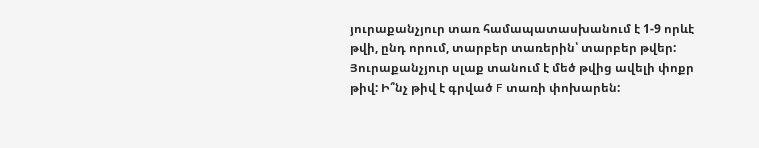յուրաքանչյուր տառ համապատասխանում է 1-9 որևէ թվի, ընդ որում, տարբեր տառերին՝ տարբեր թվեր: Յուրաքանչյուր սլաք տանում է մեծ թվից ավելի փոքր թիվ: Ի՞նչ թիվ է գրված F տառի փոխարեն: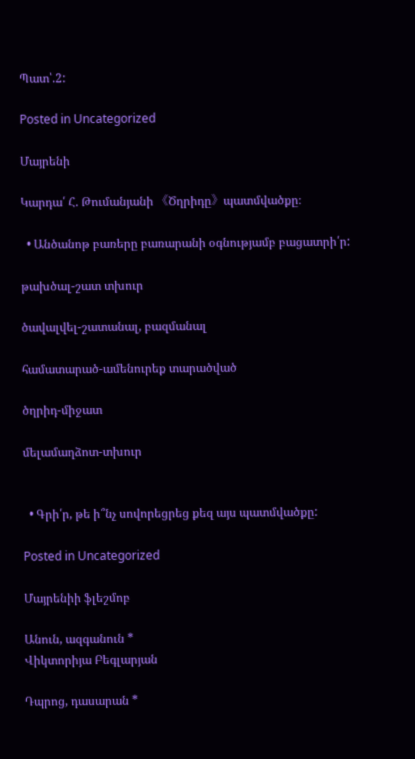Պատ՝.2:

Posted in Uncategorized

Մայրենի

Կարդա՛ Հ. Թումանյանի 《Ծղրիդը》պատմվածքը։

  • Անծանոթ բառերը բառարանի օգնությամբ բացատրի՛ր:

թախծալ-շատ տխուր

ծավալվել-շատանալ, բազմանալ

համատարած-ամենուրեք տարածված

ծղրիդ-միջատ

մելամաղձոտ-տխուր


  • Գրի՛ր, թե ի՞նչ սովորեցրեց քեզ այս պատմվածքը:

Posted in Uncategorized

Մայրենիի ֆլեշմոբ

Անուն, ազգանուն *
Վիկտորիյա Բեգլարյան

Դպրոց, դասարան *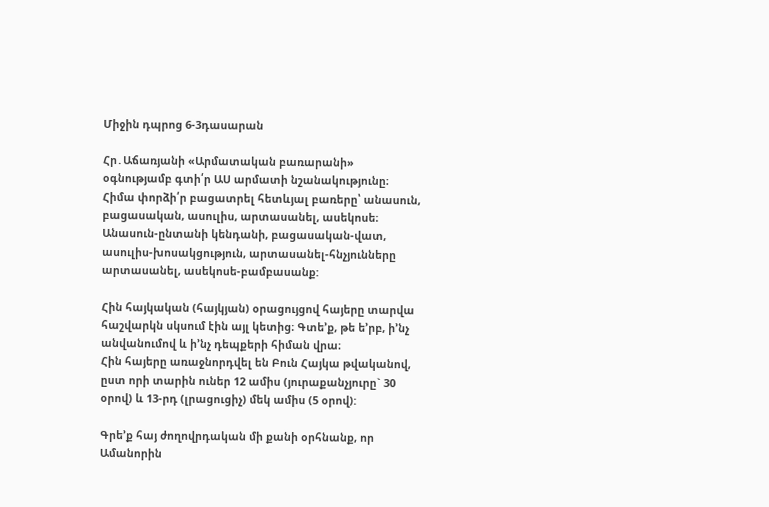Միջին դպրոց 6-3դասարան

Հր․Աճառյանի «Արմատական բառարանի» օգնությամբ գտի՛ր ԱՍ արմատի նշանակությունը։ Հիմա փորձի՛ր բացատրել հետևյալ բառերը՝ անասուն, բացասական, ասուլիս, արտասանել, ասեկոսե։
Անասուն-ընտանի կենդանի, բացասական-վատ, ասուլիս-խոսակցություն, արտասանել-հնչյունները արտասանել, ասեկոսե-բամբասանք:

Հին հայկական (հայկյան) օրացույցով հայերը տարվա հաշվարկն սկսում էին այլ կետից։ Գտե’ք, թե ե’րբ, ի’նչ անվանումով և ի’նչ դեպքերի հիման վրա։
Հին հայերը առաջնորդվել են Բուն Հայկա թվականով, ըստ որի տարին ուներ 12 ամիս (յուրաքանչյուրը` 30 օրով) և 13-րդ (լրացուցիչ) մեկ ամիս (5 օրով):

Գրե’ք հայ ժողովրդական մի քանի օրհնանք, որ Ամանորին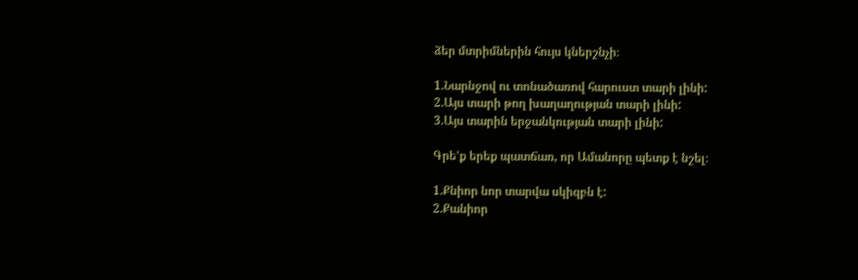ձեր մտրիմներին հույս կներշնչի։

1.Նարնջով ու տոնածառով հարուստ տարի լինի:
2.Այս տարի թող խաղաղության տարի լինի:
3.Այս տարին երջանկության տարի լինի:

Գրե’ք երեք պատճառ, որ Ամանորը պետք է նշել։

1.Քնիոր նոր տարվա սկիզբն է:
2.Քանիոր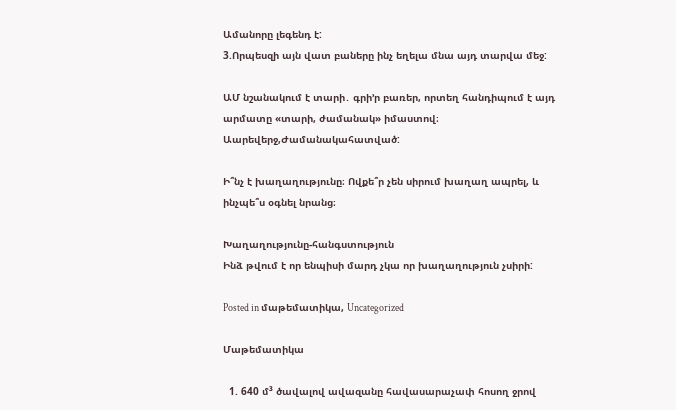Ամանորը լեգենդ է:
3.Որպեսզի այն վատ բաները ինչ եղելա մնա այդ տարվա մեջ:

ԱՄ նշանակում է տարի․ գրի’ր բառեր, որտեղ հանդիպում է այդ արմատը «տարի, ժամանակ» իմաստով։
Աարեվերջ,Ժամանակահատված:

Ի՞նչ է խաղաղությունը։ Ովքե՞ր չեն սիրում խաղաղ ապրել, և ինչպե՞ս օգնել նրանց։

Խաղաղությունը-հանգստություն
Ինձ թվում է որ ենպիսի մարդ չկա որ խաղաղություն չսիրի:

Posted in մաթեմատիկա, Uncategorized

Մաթեմատիկա

  1. 640 մ³ ծավալով ավազանը հավասարաչափ հոսող ջրով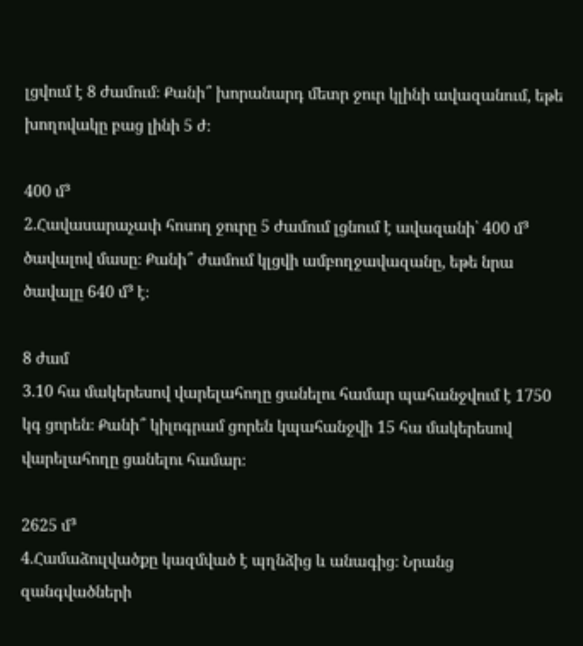լցվում է 8 ժամում։ Քանի՞ խորանարդ մետր ջուր կլինի ավազանում, եթե խողովակը բաց լինի 5 ժ։

400 մ³
2.Հավասարաչափ հոսող ջուրը 5 ժամում լցնում է ավազանի՝ 400 մ³ ծավալով մասը։ Քանի՞ ժամում կլցվի ամբողջավազանը, եթե նրա ծավալը 640 մ³ է։

8 ժամ
3.10 հա մակերեսով վարելահողը ցանելու համար պահանջվում է 1750 կգ ցորեն։ Քանի՞ կիլոգրամ ցորեն կպահանջվի 15 հա մակերեսով վարելահողը ցանելու համար։

2625 մ³
4.Համաձուլվածքը կազմված է պղնձից և անագից։ Նրանց զանգվածների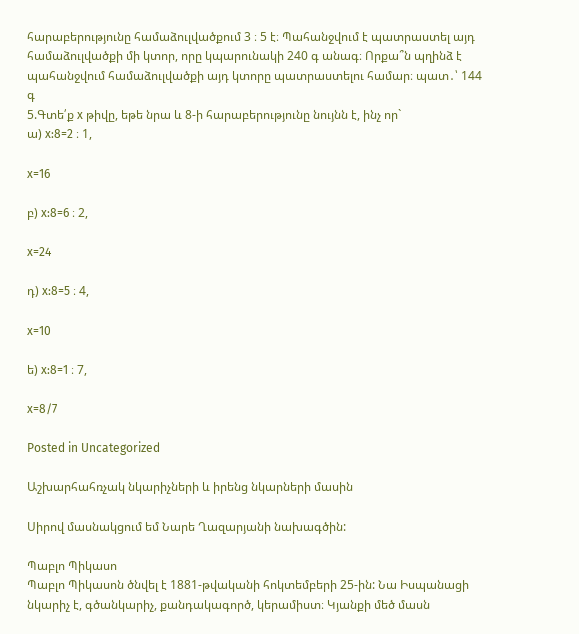հարաբերությունը համաձուլվածքում 3 ։ 5 է։ Պահանջվում է պատրաստել այդ համաձուլվածքի մի կտոր, որը կպարունակի 240 գ անագ։ Որքա՞ն պղինձ է պահանջվում համաձուլվածքի այդ կտորը պատրաստելու համար։ պատ․՝ 144 գ
5.Գտե՛ք x թիվը, եթե նրա և 8-ի հարաբերությունը նույնն է, ինչ որ`
ա) x:8=2 ։ 1,

x=16

բ) x:8=6 ։ 2,

x=24

դ) x:8=5 ։ 4,

x=10

ե) x:8=1 ։ 7,

x=8/7

Posted in Uncategorized

Աշխարհահռչակ նկարիչների և իրենց նկարների մասին

Սիրով մասնակցում եմ Նարե Ղազարյանի նախագծին:

Պաբլո Պիկասո
Պաբլո Պիկասոն ծնվել է 1881-թվականի հոկտեմբերի 25-ին: Նա Իսպանացի նկարիչ է, գծանկարիչ, քանդակագործ, կերամիստ։ Կյանքի մեծ մասն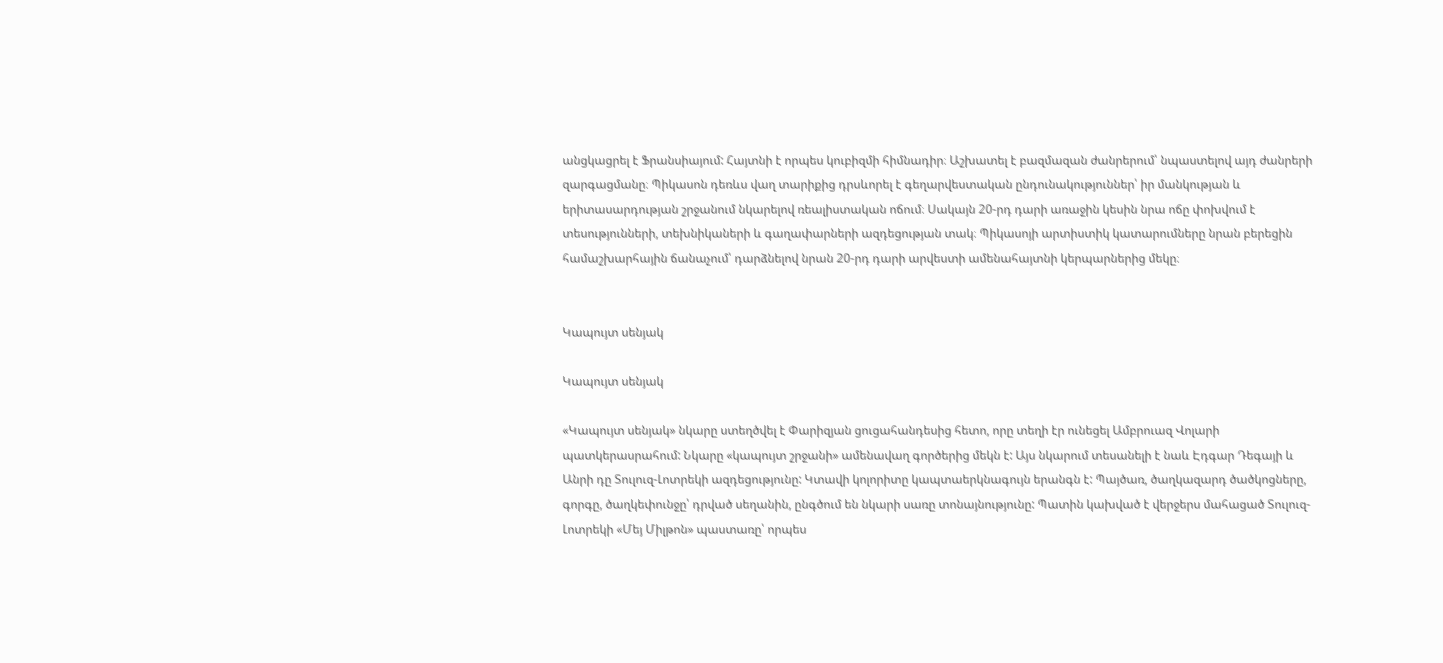անցկացրել է Ֆրանսիայում: Հայտնի է որպես կուբիզմի հիմնադիր։ Աշխատել է բազմազան ժանրերում՝ նպաստելով այդ ժանրերի զարգացմանը։ Պիկասոն դեռևս վաղ տարիքից դրսևորել է գեղարվեստական ընդունակություններ՝ իր մանկության և երիտասարդության շրջանում նկարելով ռեալիստական ոճում։ Սակայն 20-րդ դարի առաջին կեսին նրա ոճը փոխվում է տեսությունների, տեխնիկաների և գաղափարների ազդեցության տակ։ Պիկասոյի արտիստիկ կատարումները նրան բերեցին համաշխարհային ճանաչում՝ դարձնելով նրան 20-րդ դարի արվեստի ամենահայտնի կերպարներից մեկը։


Կապույտ սենյակ

Կապույտ սենյակ

«Կապույտ սենյակ» նկարը ստեղծվել է Փարիզյան ցուցահանդեսից հետո, որը տեղի էր ունեցել Ամբրուազ Վոլարի պատկերասրահում: Նկարը «կապույտ շրջանի» ամենավաղ գործերից մեկն է: Այս նկարում տեսանելի է նաև Էդգար Դեգայի և Անրի դը Տուլուզ-Լոտրեկի ազդեցությունը: Կտավի կոլորիտը կապտաերկնագույն երանգն է: Պայծառ, ծաղկազարդ ծածկոցները, գորգը, ծաղկեփունջը՝ դրված սեղանին, ընգծում են նկարի սառը տոնայնությունը: Պատին կախված է վերջերս մահացած Տուլուզ-Լոտրեկի «Մեյ Միլթոն» պաստառը՝ որպես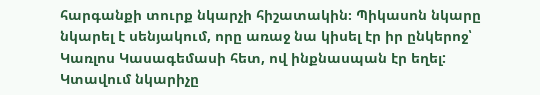հարգանքի տուրք նկարչի հիշատակին։ Պիկասոն նկարը նկարել է սենյակում, որը առաջ նա կիսել էր իր ընկերոջ՝ Կառլոս Կասագեմասի հետ, ով ինքնասպան էր եղել: Կտավում նկարիչը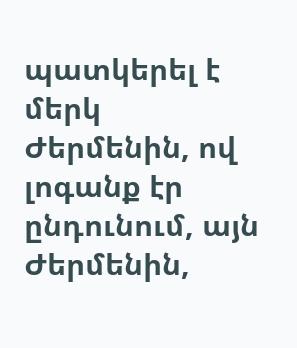պատկերել է մերկ Ժերմենին, ով լոգանք էր ընդունում, այն Ժերմենին,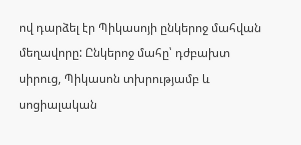ով դարձել էր Պիկասոյի ընկերոջ մահվան մեղավորը: Ընկերոջ մահը՝ դժբախտ սիրուց, Պիկասոն տխրությամբ և սոցիալական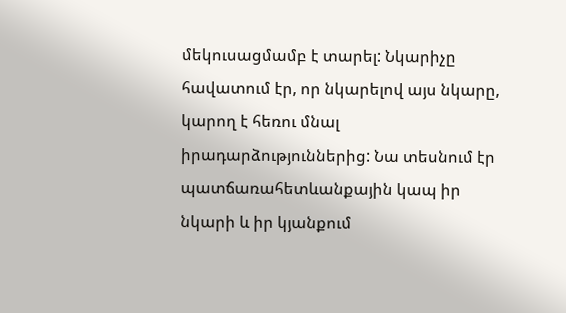մեկուսացմամբ է տարել: Նկարիչը հավատում էր, որ նկարելով այս նկարը, կարող է հեռու մնալ իրադարձություններից: Նա տեսնում էր պատճառահետևանքային կապ իր նկարի և իր կյանքում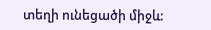տեղի ունեցածի միջև: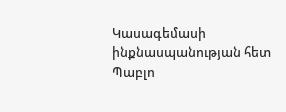Կասագեմասի ինքնասպանության հետ Պաբլո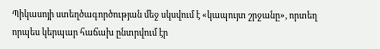Պիկասոյի ստեղծագործության մեջ սկսվում է «կապույտ շրջանը», որտեղ որպես կերպար հաճախ ընտրվում էր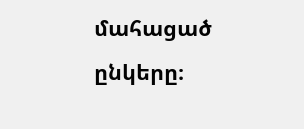մահացած ընկերը։